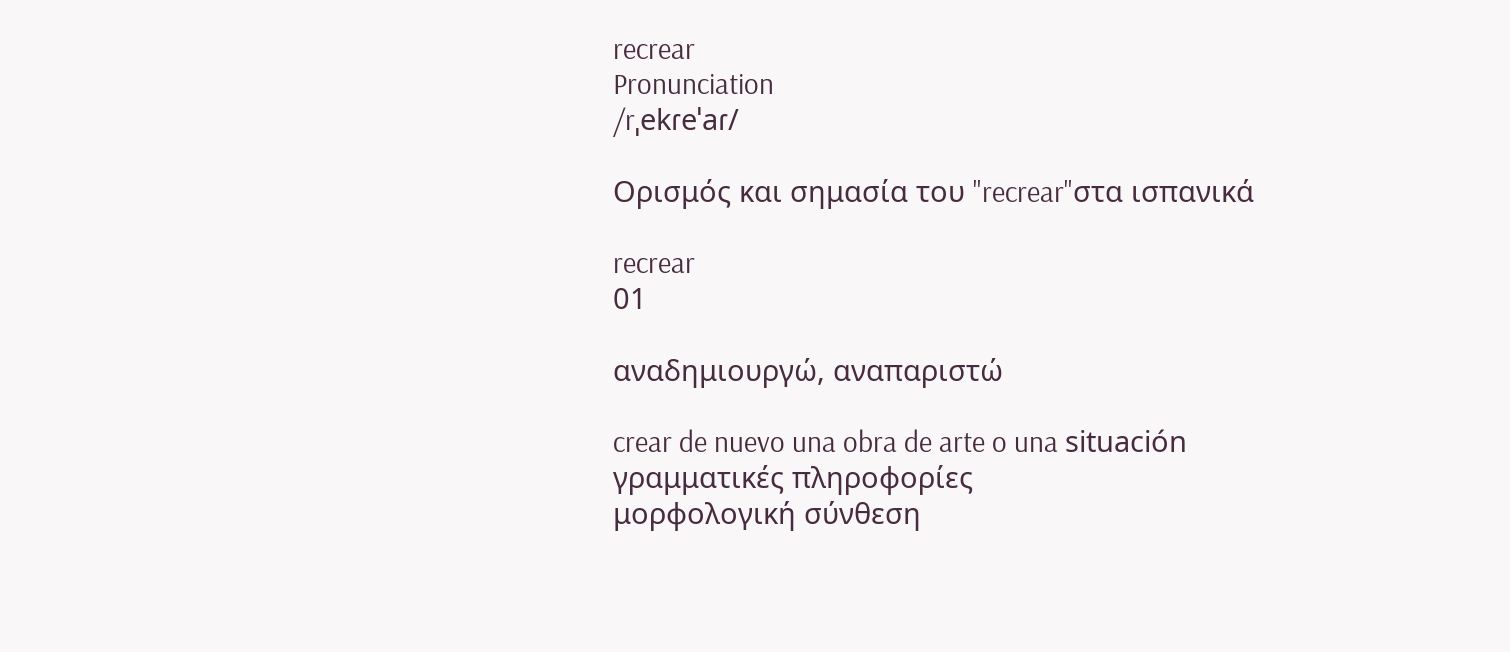recrear
Pronunciation
/rˌekɾeˈaɾ/

Ορισμός και σημασία του "recrear"στα ισπανικά

recrear
01

αναδημιουργώ, αναπαριστώ

crear de nuevo una obra de arte o una situación
γραμματικές πληροφορίες
μορφολογική σύνθεση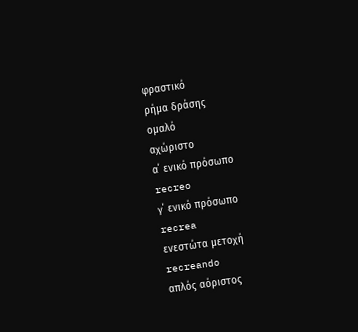φραστικό
ρήμα δράσης
ομαλό
αχώριστο
α΄ ενικό πρόσωπο
recreo
γ΄ ενικό πρόσωπο
recrea
ενεστώτα μετοχή
recreando
απλός αόριστος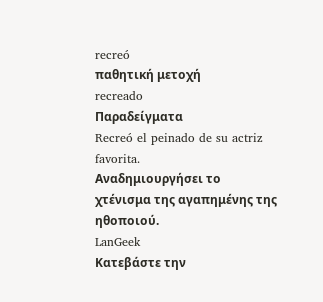recreó
παθητική μετοχή
recreado
Παραδείγματα
Recreó el peinado de su actriz favorita.
Αναδημιουργήσει το χτένισμα της αγαπημένης της ηθοποιού.
LanGeek
Κατεβάστε την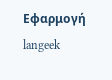Εφαρμογή
langeek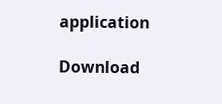application

Download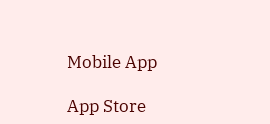Mobile App

App Store